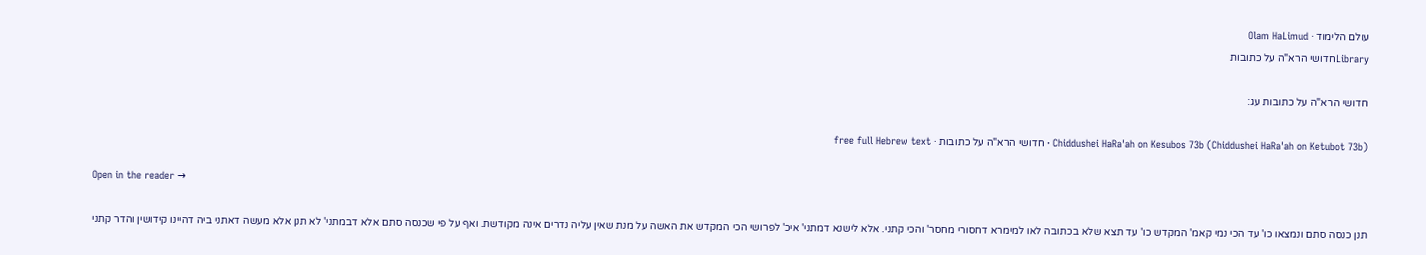עולם הלימוד · Olam HaLimud
Libraryחדושי הרא"ה על כתובות

חדושי הרא"ה על כתובות עג:

Chiddushei HaRa'ah on Kesubos 73b (Chiddushei HaRa'ah on Ketubot 73b) · חדושי הרא"ה על כתובות · free full Hebrew text

Open in the reader →

תנן כנסה סתם ונמצאו כו' עד הכי נמי קאמ' המקדש כו' עד תצא שלא בכתובה לאו למימרא דחסורי מחסר' והכי קתני. אלא לישנא דמתני' איכ' לפרושי הכי המקדש את האשה על מנת שאין עליה נדרים אינה מקודשת. ואף על פי שכנסה סתם אלא דבמתני' לא תנן אלא מעשה דאתני ביה דהיינו קידושין והדר קתני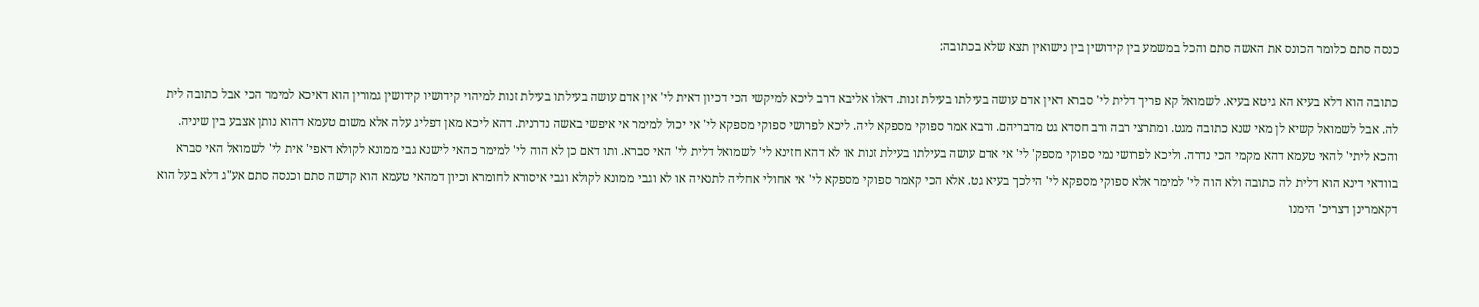כנסה סתם כלומר הכונס את האשה סתם והכל במשמע בין קידושין בין נישואין תצא שלא בכתובה:

כתובה הוא דלא בעיא הא גיטא בעיא. לשמואל קא פריך דלית לי' סברא דאין אדם עושה בעילתו בעילת זנות. דאלו אליבא דרב ליכא למיקשי הכי דכיון דאית לי' אין אדם עושה בעילתו בעילת זנות למיהוי קידושיו קידושין גמורין הוא דאיכא למימר הכי אבל כתובה לית לה. אבל לשמואל קשיא לן מאי שנא כתובה מגט. ומתרצי רבה ורב חסדא גט מדבריהם. ורבא אמר ספוקי מספקא ליה. ליכא לפרושי ספוקי מספקא לי' אי יכול למימר אי איפשי באשה נדרנית. דהא ליכא מאן דפליג עלה אלא משום טעמא דהוא נותן אצבע בין שיניה. והכא ליתי' להאי טעמא דהא מקמי הכי נדרה. וליכא לפרושי נמי ספוקי מספק' לי' אי אדם עושה בעילתו בעילת זנות או לא דהא חזינא לי' לשמואל דלית לי' האי סברא. ותו דאם כן לא הוה לי' למימר כהאי לישנא גבי ממונא לקולא דאפי' אית לי' לשמואל האי סברא בוודאי דינא הוא דלית לה כתובה ולא הוה לי' למימר אלא ספוקי מספקא לי' הילכך בעיא גט. אלא הכי קאמר ספוקי מספקא לי' אי אחולי אחליה לתנאיה או לא וגבי ממונא לקולא וגבי איסורא לחומרא וכיון דמהאי טעמא הוא קדשה סתם וכנסה סתם אע"ג דלא בעל הוא דקאמרינן דצריכ' הימנו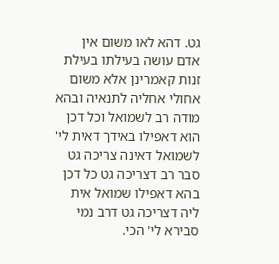גט. דהא לאו משום אין אדם עושה בעילתו בעילת זנות קאמרינן אלא משום אחולי אחליה לתנאיה ובהא מודה רב לשמואל וכל דכן הוא דאפילו באידך דאית לי' לשמואל דאינה צריכה גט סבר רב דצריכה גט כל דכן בהא דאפילו שמואל אית ליה דצריכה גט דרב נמי סבירא לי' הכי.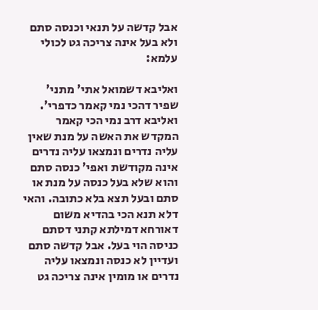אבל קדשה על תנאי וכנסה סתם ולא בעל אינה צריכה גט לכולי עלמא:

ואליבא דשמואל אתי' מתני' שפיר דהכי נמי קאמר כדפרי'. ואליבא דרב נמי הכי קאמר המקדש את האשה על מנת שאין עליה נדרים ונמצאו עליה נדרים אינה מקודשת ואפי' כנסה סתם והוא שלא בעל כנסה על מנת או סתם ובעל תצא בלא כתובה. והאי דלא תנא הכי בהדיא משום דאורחא דמילתא קתני דסתם כניסה הוי בעל. אבל קדשה סתם ועדיין לא כנסה ונמצאו עליה נדרים או מומין אינה צריכה גט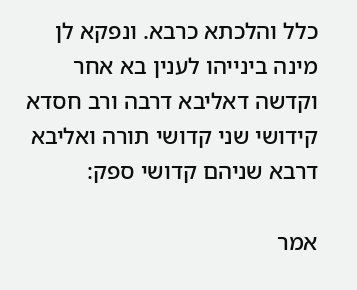כלל והלכתא כרבא. ונפקא לן מינה בינייהו לענין בא אחר וקדשה דאליבא דרבה ורב חסדא קידושי שני קדושי תורה ואליבא דרבא שניהם קדושי ספק:

אמר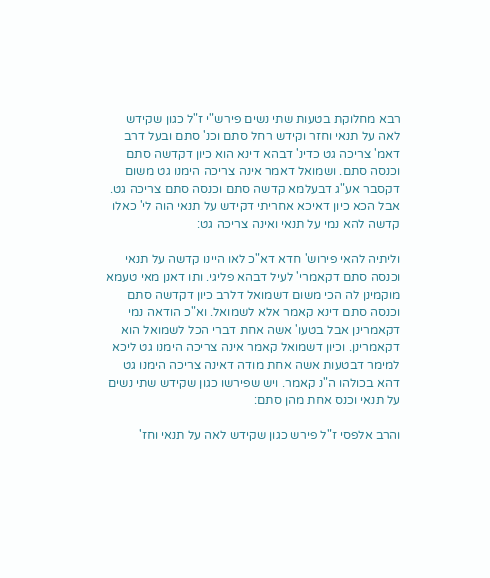רבא מחלוקת בטעות שתי נשים פירש"י ז"ל כגון שקידש לאה על תנאי וחזר וקידש רחל סתם וכנ' סתם ובעל דרב דאמ' צריכה גט כדינ' דבהא דינא הוא כיון דקדשה סתם וכנסה סתם. ושמואל דאמר אינה צריכה הימנו גט משום דקסבר אע"ג דבעלמא קדשה סתם וכנסה סתם צריכה גט. אבל הכא כיון דאיכא אחריתי דקידש על תנאי הוה לי' כאלו קדשה להא נמי על תנאי ואינה צריכה גט:

וליתיה להאי פירוש' חדא דא"כ לאו היינו קדשה על תנאי וכנסה סתם דקאמרי' לעיל דבהא פליגי. ותו דאנן מאי טעמא מוקמינן לה הכי משום דשמואל דלרב כיון דקדשה סתם וכנסה סתם דינא קאמר אלא לשמואל. וא"כ הודאה נמי דקאמרינן אבל בטעו' אשה אחת דברי הכל לשמואל הוא דקאמרינן. וכיון דשמואל קאמר אינה צריכה הימנו גט ליכא למימר דבטעות אשה אחת מודה דאינה צריכה הימנו גט דהא בכולהו ה"נ קאמר. ויש שפירשו כגון שקידש שתי נשים על תנאי וכנס אחת מהן סתם:

והרב אלפסי ז"ל פירש כגון שקידש לאה על תנאי וחז'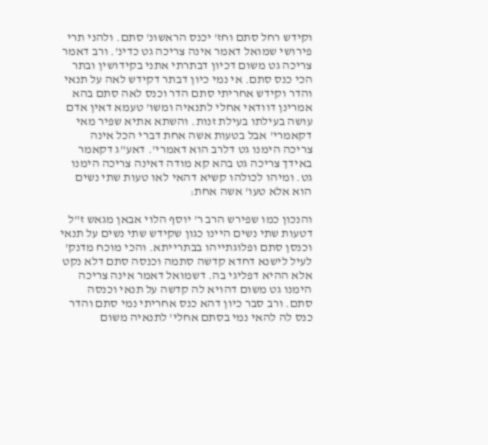וקידש רחל סתם וחז' יכנס הראשונ' סתם. ולהני תרי פירושי שמואל דאמר אינה צריכה גט כדינ'. ורב דאמר צריכה גט משום דכיון דבתרתי אתני בקידושין ובתר הכי כנס סתם. אי נמי כיון דבתר דקידש לאה על תנאי והדר וקידש אחריתי סתם הדר וכנס לאה סתם בהא אמרינן דוודאי אחלי לתנאיה ומשו' טעמא דאין אדם עושה בעילתו בעילת זנות. והשתא אתיא שפיר מאי דקאמרי' אבל בטעות אשה אחת דברי הכל אינה צריכה הימנו גט דלרב הוא דאמרי'. דאע"ג דקאמר באידך צריכה גט בהא קא מודה דאינה צריכה הימנו גט. ומיהו לכולהו קשיא דהאי לאו טעות שתי נשים הוא אלא טעו' אשה אחת:

והנכון כמו שפירש הרב ר' יוסף הלוי אבאן מגאש ז"ל דטעות שתי נשים היינו כגון שקידש שתי נשים על תנאי וכנסן סתם ופלוגתייהו בבתרייתא. והכי מוכח מדנק' לעיל לישנא דחדא קדשה סתמה וכנסה סתם דלא נקט אלא ההיא דפליגי בה. דשמואל דאמר אינה צריכה הימנו גט משום דהויא לה קדשה על תנאי וכנסה סתם. ורב סבר כיון דהא כנס אחריתי נמי סתם והדר כנס לה להאי נמי בסתם אחלי' לתנאיה משום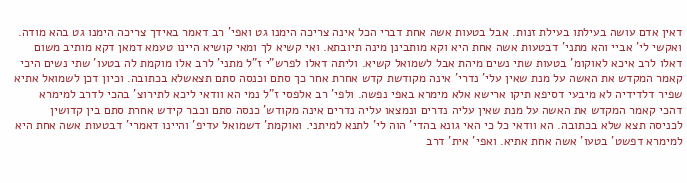דאין אדם עושה בעילתו בעילת זנות. אבל בטעות אשה אחת דברי הכל אינה צריכה הימנו גט ואפי' רב דאמר באידך צריכה הימנו גט בהא מודה. ואקשי לי' אביי והא מתני' דבטעות אשה אחת היא וקא מותבינן מינה תיובתא. ואי קשיא לך ומאי קושיא היינו טעמא דמאן דקא מותיב משום דאלו לרב איכא לאוקומ' בטעות שתי נשים מיהת אבל לשמואל קשיא. וליתה דאלו לפרש"י ז"ל מתני' לרב אלו מוקמת לה בטעו' שתי נשים היכי קאמר המקדש את האשה על מנת שאין עלי' נדרי' אינה מקודשת קדש אחרת אחר כך סתם וכנסה סתם תצאשלא בכתובה. וכיון דכן לשמואל אתיא שפיר דלדידיה לא מיבעי דסיפא תיקו ארישא אלא מימרא באפי נפשה. ולפי' רב אלפסי ז"ל נמי הא וודאי ליכא לתירוצ' בהכי לדרב למימרא דהכי קאמר המקדש את האשה על מנת שאין עליה נדרים ונמצאו עליה נדרים אינה מקודש' כנסה סתם וכבר קידש אחרת סתם בין קדושין לכניסה תצא שלא בכתובה. הא וודאי כל כי האי גונא בהדי' הוה לי' לתנא למיתני. ואוקמת' דשמואל עדיפ' והיינו דאמרי' דבטעות אשה אחת היא למימרא דפשט' בטעו' אשה אחת אתיא. ואפי' אית' דרב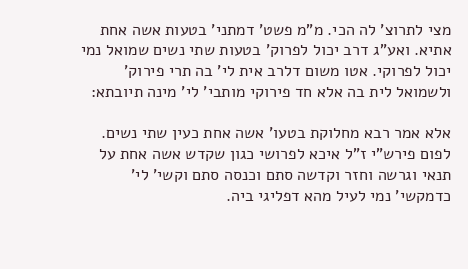מצי לתרוצ' לה הכי. מ"מ פשט' דמתני' בטעות אשה אחת אתיא. ואע"ג דרב יכול לפרוק' בטעות שתי נשים שמואל נמי יכול לפרוקי. אטו משום דלרב אית לי' בה תרי פירוק' ולשמואל לית בה אלא חד פירוקי מותבי' לי' מינה תיובתא:

אלא אמר רבא מחלוקת בטעו' אשה אחת כעין שתי נשים. לפום פירש"י ז"ל איכא לפרושי כגון שקדש אשה אחת על תנאי וגרשה וחזר וקדשה סתם וכנסה סתם וקשי' לי' כדמקשי' נמי לעיל מהא דפליגי ביה.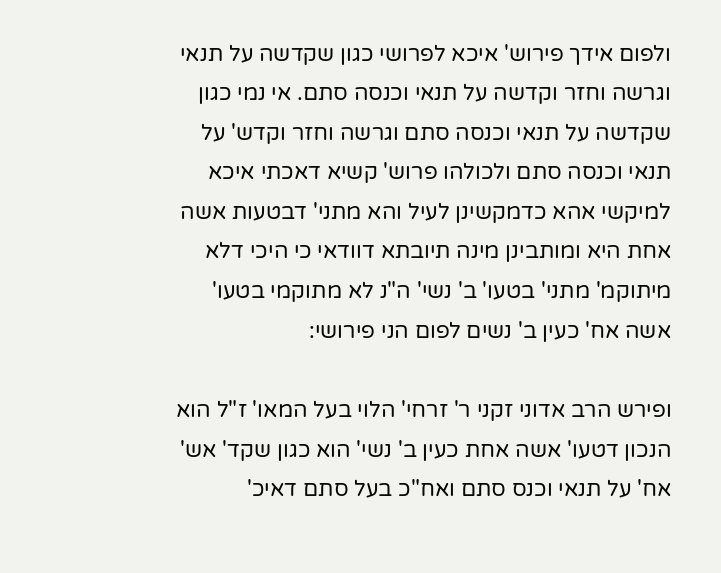ולפום אידך פירוש' איכא לפרושי כגון שקדשה על תנאי וגרשה וחזר וקדשה על תנאי וכנסה סתם. אי נמי כגון שקדשה על תנאי וכנסה סתם וגרשה וחזר וקדש' על תנאי וכנסה סתם ולכולהו פרוש' קשיא דאכתי איכא למיקשי אהא כדמקשינן לעיל והא מתני' דבטעות אשה אחת היא ומותבינן מינה תיובתא דוודאי כי היכי דלא מיתוקמ' מתני' בטעו' ב' נשי' ה"נ לא מתוקמי בטעו' אשה אח' כעין ב' נשים לפום הני פירושי:

ופירש הרב אדוני זקני ר' זרחי' הלוי בעל המאו' ז"ל הוא הנכון דטעו' אשה אחת כעין ב' נשי' הוא כגון שקד' אש' אח' על תנאי וכנס סתם ואח"כ בעל סתם דאיכ'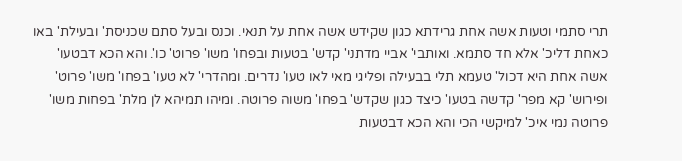תרי סתמי וטעות אשה אחת גרידתא כגון שקידש אשה אחת על תנאי. וכנס ובעל סתם שכניסת' ובעילת' באו כאחת דליכ' אלא חד סתמא. ואותבי' אביי מדתני' קדש' בטעות ובפחו' משו' פרוט' כו'. והא הכא דבטעו' אשה אחת היא דכול' טעמא תלי בבעילה ופליגי מאי לאו טעו' נדרים. ומהדרי' לא טעו' בפחו' משו' פרוט' ופירוש' קא מפר' קדשה בטעו' כיצד כגון שקדש' בפחו' משוה פרוטה. ומיהו תמיהא לן מלת' בפחות משו' פרוטה נמי איכ' למיקשי הכי והא הכא דבטעות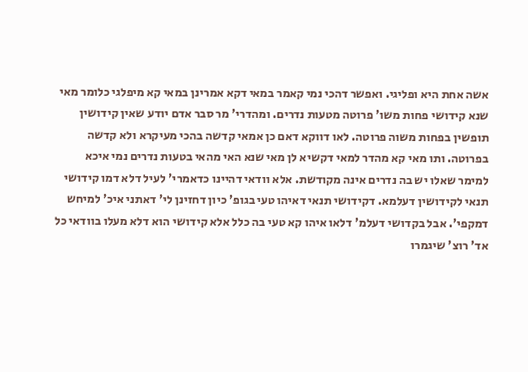אשה אחת היא ופליגי. ואפשר דהכי נמי קאמר במאי דקא אמרינן במאי קא מיפלגי כלומר מאי שנא קידושי פחות משו' פרוטה מטעות נדרים. ומהדרי' מר סבר אדם יודע שאין קידושין תופשין בפחות משוה פרוטה. לאו דווקא דאם כן אמאי קדשה בהכי מעיקרא ולא קדשה בפרוטה. ותו מאי קא מהדר למאי דקשיא לן מאי שנא האי מהאי בטעות נדרים נמי איכא למימר שאלו יש בה נדרים אינה מקודשת. אלא וודאי דהיינו כדאמרי' לעיל דלא דמו קידושי תנאי לקידושין דעלמא. דקידושי תנאי דאיהו טעי בגופ' כיון דחזינן לי' דאתני איכ' למיחש דמקפי'. אבל בקדושי דעלמ' דלאו איהו קא טעי בה כלל אלא קידושי הוא דלא מעלו בוודאי כל אד' רוצ' שיגמרו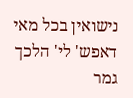נישואין בכל מאי דאפש' לי' הלכך גמר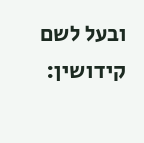ובעל לשם קידושין: